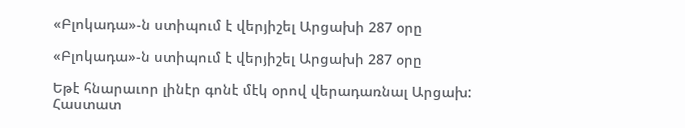«Բլոկադա»-ն ստիպում է վերյիշել Արցախի 287 օրը

«Բլոկադա»-ն ստիպում է վերյիշել Արցախի 287 օրը

Եթէ հնարաւոր լինէր գոնէ մէկ օրով վերադառնալ Արցախ: Հաստատ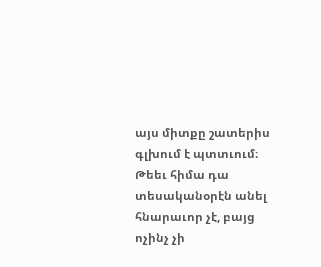այս միտքը շատերիս գլխում է պտտւում։ Թեեւ հիմա դա տեսականօրէն անել հնարաւոր չէ, բայց ոչինչ չի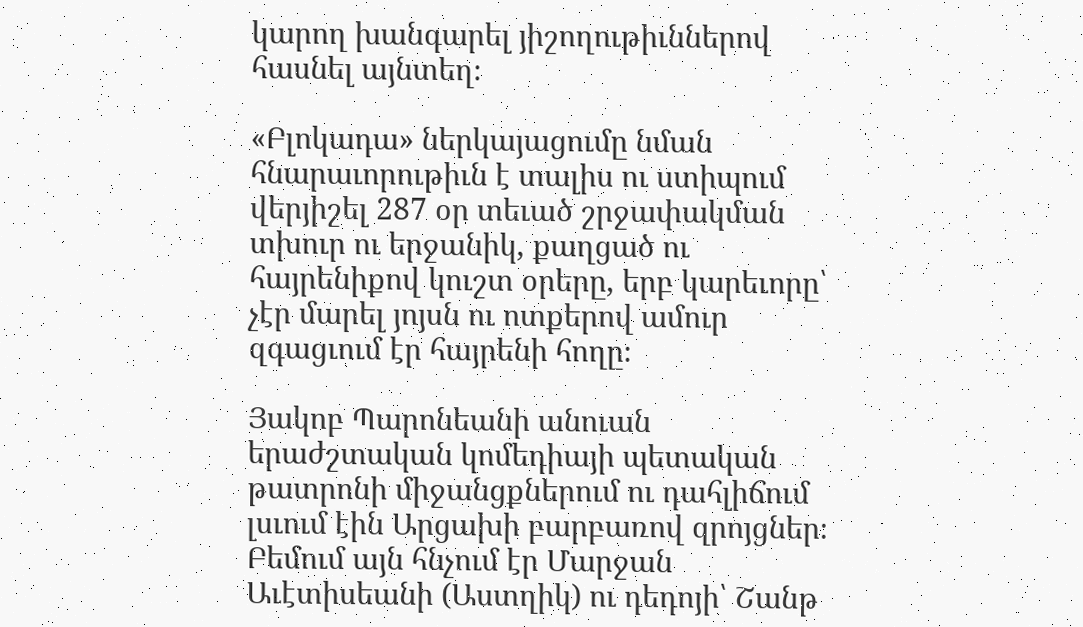կարող խանգարել յիշողութիւններով հասնել այնտեղ։

«Բլոկադա» ներկայացումը նման հնարաւորութիւն է տալիս ու ստիպում վերյիշել 287 օր տեւած շրջափակման տխուր ու երջանիկ, քաղցած ու հայրենիքով կուշտ օրերը, երբ կարեւորը՝ չէր մարել յոյսն ու ոտքերով ամուր զգացւում էր հայրենի հողը։

Յակոբ Պարոնեանի անուան երաժշտական կոմեդիայի պետական թատրոնի միջանցքներում ու դահլիճում լսւում էին Արցախի բարբառով զրոյցներ։ Բեմում այն հնչում էր Մարջան Աւէտիսեանի (Աստղիկ) ու դեդոյի՝ Շանթ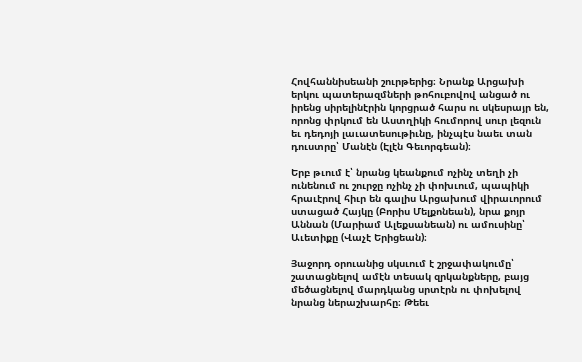Հովհաննիսեանի շուրթերից։ Նրանք Արցախի երկու պատերազմների թոհուբովով անցած ու իրենց սիրելինէրին կորցրած հարս ու սկեսրայր են, որոնց փրկում են Աստղիկի հումորով սուր լեզուն եւ դեդոյի լաւատեսութիւնը, ինչպէս նաեւ տան դուստրը՝ Մանէն (Էլէն Գեւորգեան)։

Երբ թւում է՝ նրանց կեանքում ոչինչ տեղի չի ունենում ու շուրջը ոչինչ չի փոխւում, պապիկի հրաւէրով հիւր են գալիս Արցախում վիրաւորում ստացած Հայկը (Բորիս Մելքոնեան), նրա քոյր Աննան (Մարիամ Ալեքսանեան) ու ամուսինը՝ Աւետիքը (Վաչէ Երիցեան)։

Յաջորդ օրուանից սկսւում է շրջափակումը՝ շատացնելով ամէն տեսակ զրկանքները, բայց մեծացնելով մարդկանց սրտէրն ու փոխելով նրանց ներաշխարհը։ Թեեւ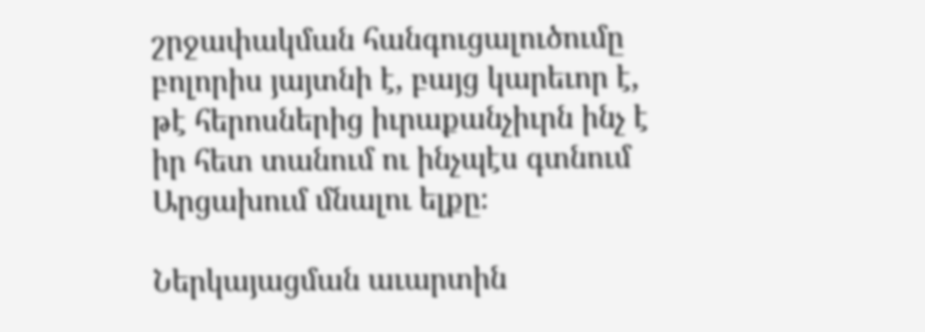շրջափակման հանգուցալուծումը բոլորիս յայտնի է, բայց կարեւոր է, թէ հերոսներից իւրաքանչիւրն ինչ է իր հետ տանում ու ինչպէս գտնում Արցախում մնալու ելքը։

Ներկայացման աւարտին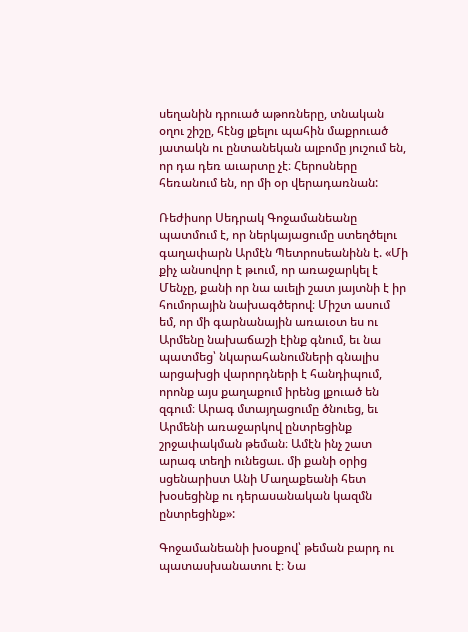սեղանին դրուած աթոռները, տնական օղու շիշը, հէնց լքելու պահին մաքրուած յատակն ու ընտանեկան ալբոմը յուշում են, որ դա դեռ աւարտը չէ։ Հերոսները հեռանում են, որ մի օր վերադառնան:

Ռեժիսոր Սեդրակ Գոջամանեանը պատմում է, որ ներկայացումը ստեղծելու գաղափարն Արմէն Պետրոսեանինն է. «Մի քիչ անսովոր է թւում, որ առաջարկել է Մենչը, քանի որ նա աւելի շատ յայտնի է իր հումորային նախագծերով։ Միշտ ասում եմ, որ մի գարնանային առաւօտ ես ու Արմենը նախաճաշի էինք գնում, եւ նա պատմեց՝ նկարահանումների գնալիս արցախցի վարորդների է հանդիպում, որոնք այս քաղաքում իրենց լքուած են զգում։ Արագ մտայղացումը ծնուեց, եւ Արմենի առաջարկով ընտրեցինք շրջափակման թեման։ Ամէն ինչ շատ արագ տեղի ունեցաւ. մի քանի օրից սցենարիստ Անի Մաղաքեանի հետ խօսեցինք ու դերասանական կազմն ընտրեցինք»:

Գոջամանեանի խօսքով՝ թեման բարդ ու պատասխանատու է։ Նա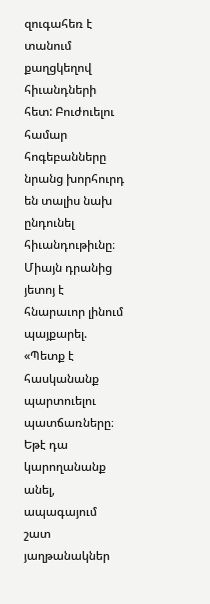զուգահեռ է տանում քաղցկեղով հիւանդների հետ: Բուժուելու համար հոգեբանները նրանց խորհուրդ են տալիս նախ ընդունել հիւանդութիւնը։ Միայն դրանից յետոյ է հնարաւոր լինում պայքարել. «Պետք է հասկանանք պարտուելու պատճառները։ Եթէ դա կարողանանք անել, ապագայում շատ յաղթանակներ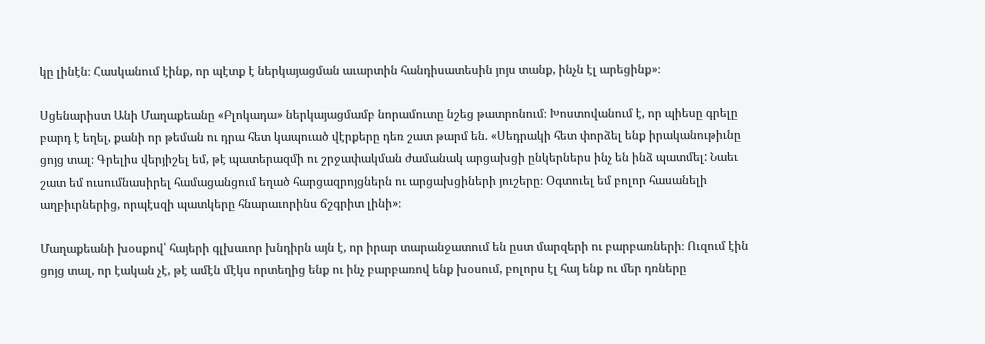կը լինէն։ Հասկանում էինք, որ պէտք է ներկայացման աւարտին հանդիսատեսին յոյս տանք, ինչն էլ արեցինք»։

Սցենարիստ Անի Մաղաքեանը «Բլոկադա» ներկայացմամբ նորամուտը նշեց թատրոնում։ Խոստովանում է, որ պիեսը գրելը բարդ է եղել, քանի որ թեման ու դրա հետ կապուած վէրքերը դեռ շատ թարմ են. «Սեդրակի հետ փորձել ենք իրականութիւնը ցոյց տալ։ Գրելիս վերյիշել եմ, թէ պատերազմի ու շրջափակման ժամանակ արցախցի ընկերներս ինչ են ինձ պատմել: Նաեւ շատ եմ ուսումնասիրել համացանցում եղած հարցազրոյցներն ու արցախցիների յուշերը։ Օգտուել եմ բոլոր հասանելի աղբիւրներից, որպէսզի պատկերը հնարաւորինս ճշգրիտ լինի»։

Մաղաքեանի խօսքով՝ հայերի գլխաւոր խնդիրն այն է, որ իրար տարանջատում են ըստ մարզերի ու բարբառների։ Ուզում էին ցոյց տալ, որ էական չէ, թէ ամէն մէկս որտեղից ենք ու ինչ բարբառով ենք խօսում, բոլորս էլ հայ ենք ու մեր դռները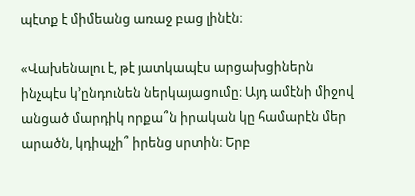պէտք է միմեանց առաջ բաց լինէն։

«Վախենալու է, թէ յատկապէս արցախցիներն ինչպէս կ’ընդունեն ներկայացումը։ Այդ ամէնի միջով անցած մարդիկ որքա՞ն իրական կը համարէն մեր արածն, կդիպչի՞ իրենց սրտին։ Երբ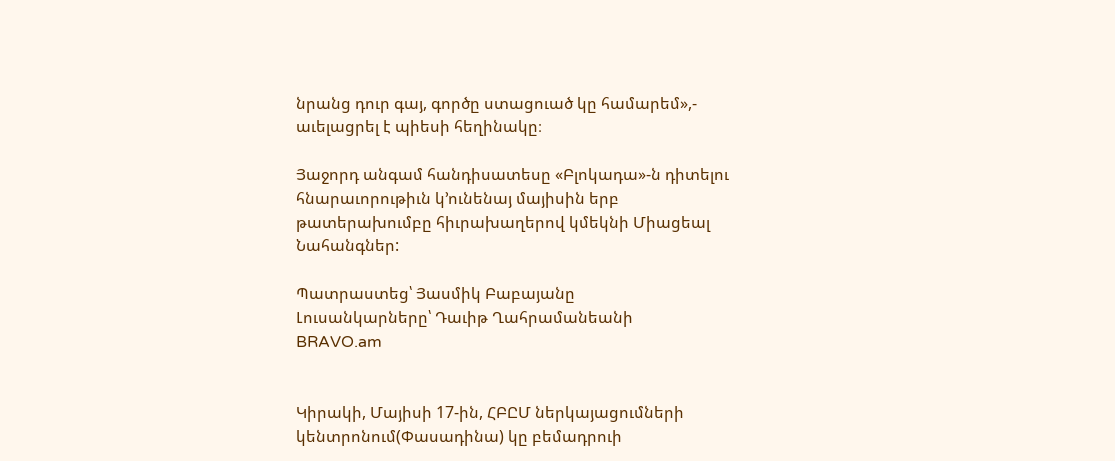նրանց դուր գայ, գործը ստացուած կը համարեմ»,- աւելացրել է պիեսի հեղինակը։

Յաջորդ անգամ հանդիսատեսը «Բլոկադա»-ն դիտելու հնարաւորութիւն կ’ունենայ մայիսին երբ թատերախումբը հիւրախաղերով կմեկնի Միացեալ Նահանգներ:

Պատրաստեց՝ Յասմիկ Բաբայանը
Լուսանկարները՝ Դաւիթ Ղահրամանեանի
BRAVO.am


Կիրակի, Մայիսի 17-ին, ՀԲԸՄ ներկայացումների կենտրոնում(Փասադինա) կը բեմադրուի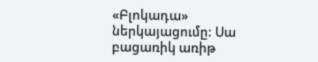«Բլոկադա» ներկայացումը: Սա բացառիկ առիթ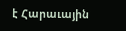է Հարաւային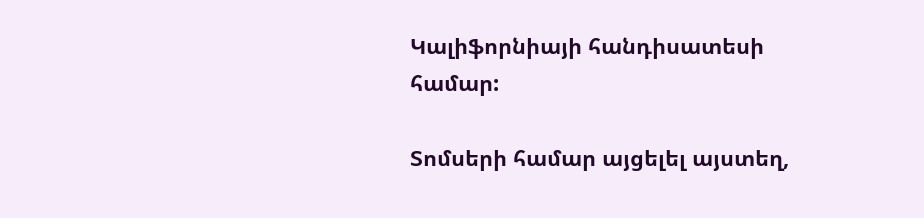Կալիֆորնիայի հանդիսատեսի համար:

Տոմսերի համար այցելել այստեղ,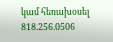կամ հեռախօսել 818.256.0506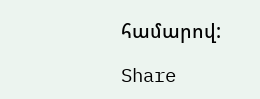համարով:

Share